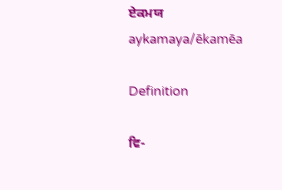ਏਕਮਯ
aykamaya/ēkamēa

Definition

ਵਿ-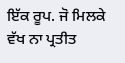ਇੱਕ ਰੂਪ. ਜੋ ਮਿਲਕੇ ਵੱਖ ਨਾ ਪ੍ਰਤੀਤ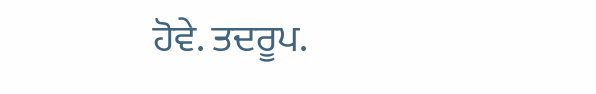ਹੋਵੇ. ਤਦਰੂਪ.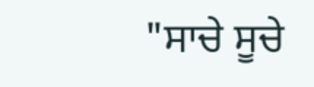"ਸਾਚੇ ਸੂਚੇ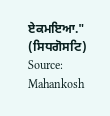ਏਕਮਇਆ." (ਸਿਧਗੋਸਟਿ)
Source: Mahankosh